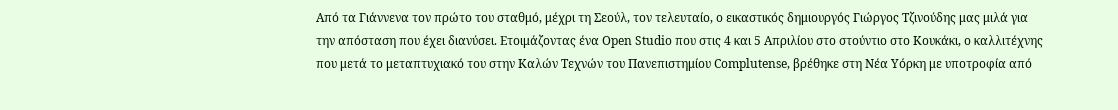Από τα Γιάννενα τον πρώτο του σταθμό, μέχρι τη Σεούλ, τον τελευταίο, ο εικαστικός δημιουργός Γιώργος Τζινούδης μας μιλά για την απόσταση που έχει διανύσει. Ετοιμάζοντας ένα Open Studio που στις 4 και 5 Απριλίου στο στούντιο στο Κουκάκι, ο καλλιτέχνης που μετά το μεταπτυχιακό του στην Καλών Τεχνών του Πανεπιστημίου Complutense, βρέθηκε στη Νέα Υόρκη με υποτροφία από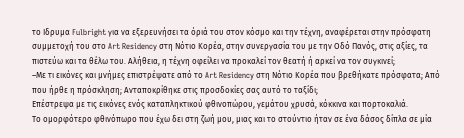το Ιδρυμα Fulbright για να εξερευνήσει τα όριά του στον κόσμο και την τέχνη, αναφέρεται στην πρόσφατη συμμετοχή του στο Art Residency στη Νότιο Κορέα, στην συνεργασία του με την Οδό Πανός, στις αξίες, τα πιστεύω και τα θέλω του. Αλήθεια, η τέχνη οφείλει να προκαλεί τον θεατή ή αρκεί να τον συγκινεί;
–Με τι εικόνες και μνήμες επιστρέψατε από το Art Residency στη Νότιο Κορέα που βρεθήκατε πρόσφατα; Από που ήρθε η πρόσκληση; Ανταποκρίθηκε στις προσδοκίες σας αυτό το ταξίδι;
Επέστρεψα με τις εικόνες ενός καταπληκτικού φθινοπώρου, γεμάτου χρυσά, κόκκινα και πορτοκαλιά.
Το ομορφότερο φθινόπωρο που έχω δει στη ζωή μου, μιας και το στούντιο ήταν σε ένα δάσος δίπλα σε μία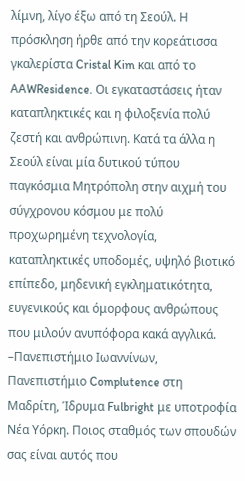λίμνη, λίγο έξω από τη Σεούλ. Η πρόσκληση ήρθε από την κορεάτισσα γκαλερίστα Cristal Kim και από το AAWResidence. Οι εγκαταστάσεις ήταν καταπληκτικές και η φιλοξενία πολύ ζεστή και ανθρώπινη. Κατά τα άλλα η Σεούλ είναι μία δυτικού τύπου παγκόσμια Μητρόπολη στην αιχμή του σύγχρονου κόσμου με πολύ προχωρημένη τεχνολογία, καταπληκτικές υποδομές, υψηλό βιοτικό επίπεδο, μηδενική εγκληματικότητα, ευγενικούς και όμορφους ανθρώπους που μιλούν ανυπόφορα κακά αγγλικά.
–Πανεπιστήμιο Ιωαννίνων, Πανεπιστήμιο Complutence στη Μαδρίτη, Ίδρυμα Fulbright με υποτροφία Νέα Υόρκη. Ποιος σταθμός των σπουδών σας είναι αυτός που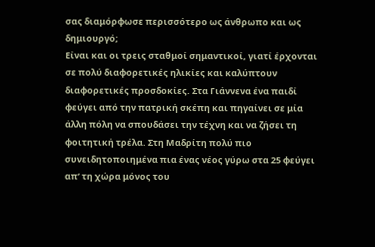σας διαμόρφωσε περισσότερο ως άνθρωπο και ως δημιουργό;
Είναι και οι τρεις σταθμοί σημαντικοί, γιατί έρχονται σε πολύ διαφορετικές ηλικίες και καλύπτουν διαφορετικές προσδοκίες. Στα Γιάννενα ένα παιδί φεύγει από την πατρική σκέπη και πηγαίνει σε μία άλλη πόλη να σπουδάσει την τέχνη και να ζήσει τη φοιτητική τρέλα. Στη Μαδρίτη πολύ πιο συνειδητοποιημένα πια ένας νέος γύρω στα 25 φεύγει απ’ τη χώρα μόνος του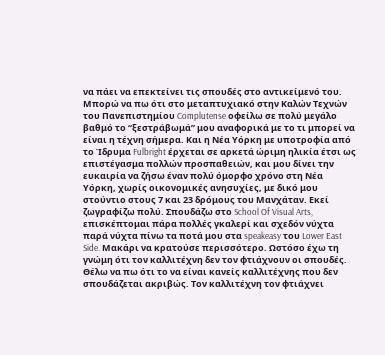να πάει να επεκτείνει τις σπουδές στο αντικείμενό του. Μπορώ να πω ότι στο μεταπτυχιακό στην Καλών Τεχνών του Πανεπιστημίου Complutense οφείλω σε πολύ μεγάλο βαθμό το “ξεστράβωμά” μου αναφορικά με το τι μπορεί να είναι η τέχνη σήμερα. Και η Νέα Υόρκη με υποτροφία από το Ίδρυμα Fulbright έρχεται σε αρκετά ώριμη ηλικία έτσι ως επιστέγασμα πολλών προσπαθειών, και μου δίνει την ευκαιρία να ζήσω έναν πολύ όμορφο χρόνο στη Νέα Υόρκη, χωρίς οικονομικές ανησυχίες, με δικό μου στούντιο στους 7 και 23 δρόμους του Μανχάταν. Εκεί ζωγραφίζω πολύ. Σπουδάζω στο School Of Visual Arts, επισκέπτομαι πάρα πολλές γκαλερί και σχεδόν νύχτα παρά νύχτα πίνω τα ποτά μου στα speakeasy του Lower East Side. Μακάρι να κρατούσε περισσότερο. Ωστόσο έχω τη γνώμη ότι τον καλλιτέχνη δεν τον φτιάχνουν οι σπουδές. Θέλω να πω ότι το να είναι κανείς καλλιτέχνης που δεν σπουδάζεται ακριβώς. Τον καλλιτέχνη τον φτιάχνει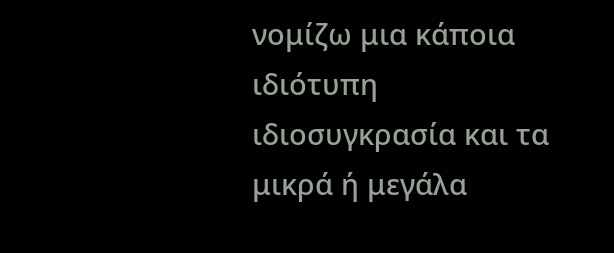νομίζω μια κάποια ιδιότυπη ιδιοσυγκρασία και τα μικρά ή μεγάλα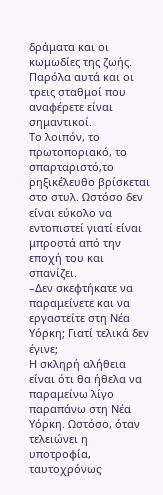δράματα και οι κωμωδίες της ζωής. Παρόλα αυτά και οι τρεις σταθμοί που αναφέρετε είναι σημαντικοί.
Το λοιπόν, το πρωτοποριακό, το σπαρταριστό,το ρηξικέλευθο βρίσκεται στο στυλ. Ωστόσο δεν είναι εύκολο να εντοπιστεί γιατί είναι μπροστά από την εποχή του και σπανίζει.
–Δεν σκεφτήκατε να παραμείνετε και να εργαστείτε στη Νέα Υόρκη; Γιατί τελικά δεν έγινε;
Η σκληρή αλήθεια είναι ότι θα ήθελα να παραμείνω λίγο παραπάνω στη Νέα Υόρκη. Ωστόσο, όταν τελειώνει η υποτροφία, ταυτοχρόνως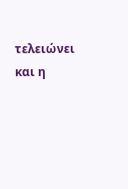τελειώνει και η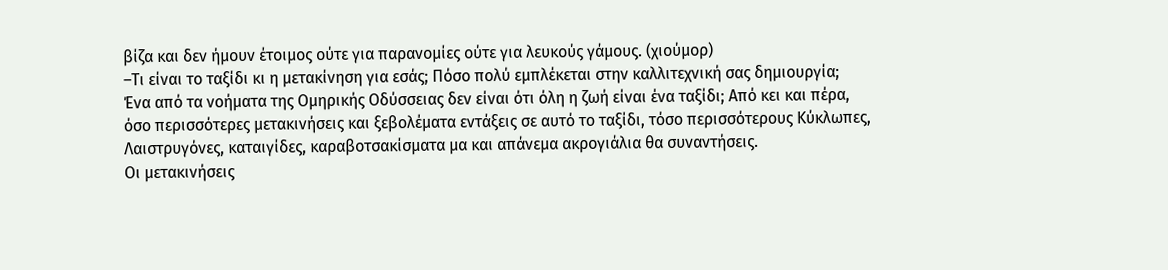βίζα και δεν ήμουν έτοιμος ούτε για παρανομίες ούτε για λευκούς γάμους. (χιούμορ)
–Τι είναι το ταξίδι κι η μετακίνηση για εσάς; Πόσο πολύ εμπλέκεται στην καλλιτεχνική σας δημιουργία;
Ένα από τα νοήματα της Ομηρικής Οδύσσειας δεν είναι ότι όλη η ζωή είναι ένα ταξίδι; Από κει και πέρα, όσο περισσότερες μετακινήσεις και ξεβολέματα εντάξεις σε αυτό το ταξίδι, τόσο περισσότερους Κύκλωπες, Λαιστρυγόνες, καταιγίδες, καραβοτσακίσματα μα και απάνεμα ακρογιάλια θα συναντήσεις.
Οι μετακινήσεις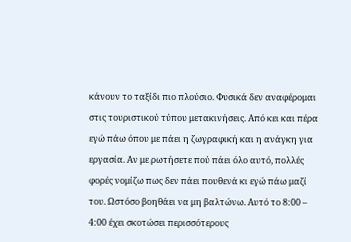κάνουν το ταξίδι πιο πλούσιο. Φυσικά δεν αναφέρομαι στις τουριστικού τύπου μετακινήσεις. Από κει και πέρα εγώ πάω όπου με πάει η ζωγραφική και η ανάγκη για εργασία. Αν με ρωτήσετε πού πάει όλο αυτό, πολλές φορές νομίζω πως δεν πάει πουθενά κι εγώ πάω μαζί του. Ωστόσο βοηθάει να μη βαλτώνω. Αυτό το 8:00 – 4:00 έχει σκοτώσει περισσότερους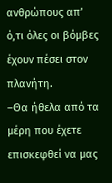ανθρώπους απ’ ό,τι όλες οι βόμβες έχουν πέσει στον πλανήτη.
–Θα ήθελα από τα μέρη που έχετε επισκεφθεί να μας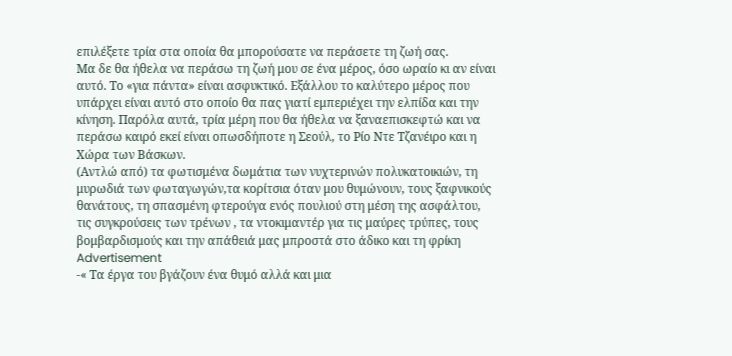επιλέξετε τρία στα οποία θα μπορούσατε να περάσετε τη ζωή σας.
Μα δε θα ήθελα να περάσω τη ζωή μου σε ένα μέρος, όσο ωραίο κι αν είναι αυτό. Το «για πάντα» είναι ασφυκτικό. Εξάλλου το καλύτερο μέρος που υπάρχει είναι αυτό στο οποίο θα πας γιατί εμπεριέχει την ελπίδα και την κίνηση. Παρόλα αυτά, τρία μέρη που θα ήθελα να ξαναεπισκεφτώ και να περάσω καιρό εκεί είναι οπωσδήποτε η Σεούλ, το Ρίο Ντε Τζανέιρο και η Χώρα των Βάσκων.
(Αντλώ από) τα φωτισμένα δωμάτια των νυχτερινών πολυκατοικιών, τη μυρωδιά των φωταγωγών,τα κορίτσια όταν μου θυμώνουν, τους ξαφνικούς θανάτους, τη σπασμένη φτερούγα ενός πουλιού στη μέση της ασφάλτου, τις συγκρούσεις των τρένων , τα ντοκιμαντέρ για τις μαύρες τρύπες, τους βομβαρδισμούς και την απάθειά μας μπροστά στο άδικο και τη φρίκη
Advertisement
-« Τα έργα του βγάζουν ένα θυμό αλλά και μια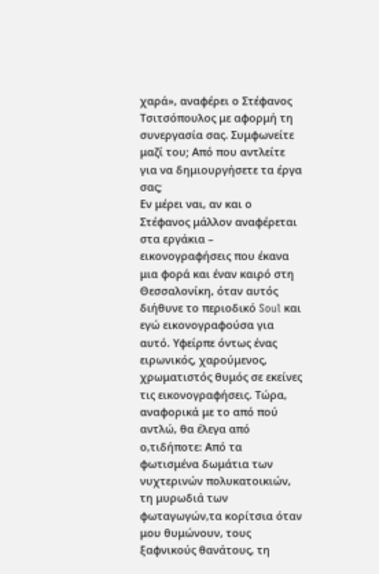χαρά», αναφέρει ο Στέφανος Τσιτσόπουλος με αφορμή τη συνεργασία σας. Συμφωνείτε μαζί του; Από που αντλείτε για να δημιουργήσετε τα έργα σας;
Εν μέρει ναι, αν και ο Στέφανος μάλλον αναφέρεται στα εργάκια – εικονογραφήσεις που έκανα μια φορά και έναν καιρό στη Θεσσαλονίκη, όταν αυτός διήθυνε το περιοδικό Soul και εγώ εικονογραφούσα για αυτό. Υφείρπε όντως ένας ειρωνικός, χαρούμενος, χρωματιστός θυμός σε εκείνες τις εικονογραφήσεις. Τώρα, αναφορικά με το από πού αντλώ, θα έλεγα από ο,τιδήποτε: Από τα φωτισμένα δωμάτια των νυχτερινών πολυκατοικιών, τη μυρωδιά των φωταγωγών,τα κορίτσια όταν μου θυμώνουν, τους ξαφνικούς θανάτους, τη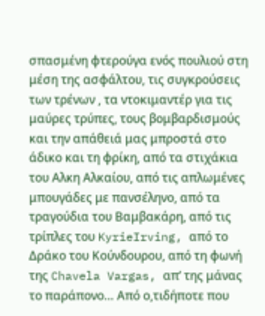σπασμένη φτερούγα ενός πουλιού στη μέση της ασφάλτου, τις συγκρούσεις των τρένων , τα ντοκιμαντέρ για τις μαύρες τρύπες, τους βομβαρδισμούς και την απάθειά μας μπροστά στο άδικο και τη φρίκη, από τα στιχάκια του Αλκη Αλκαίου, από τις απλωμένες μπουγάδες με πανσέληνο, από τα τραγούδια του Βαμβακάρη, από τις τρίπλες του KyrieIrving, από το Δράκο του Κούνδουρου, από τη φωνή της Chavela Vargas, απ’ της μάνας το παράπονο… Από ο,τιδήποτε που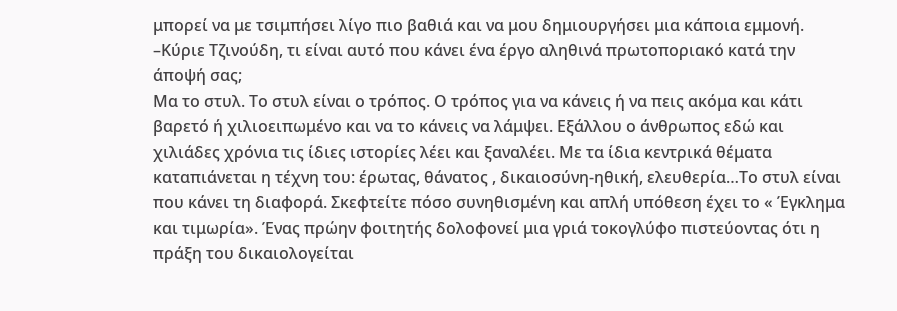μπορεί να με τσιμπήσει λίγο πιο βαθιά και να μου δημιουργήσει μια κάποια εμμονή.
–Κύριε Τζινούδη, τι είναι αυτό που κάνει ένα έργο αληθινά πρωτοποριακό κατά την άποψή σας;
Μα το στυλ. Το στυλ είναι ο τρόπος. Ο τρόπος για να κάνεις ή να πεις ακόμα και κάτι βαρετό ή χιλιοειπωμένο και να το κάνεις να λάμψει. Εξάλλου ο άνθρωπος εδώ και χιλιάδες χρόνια τις ίδιες ιστορίες λέει και ξαναλέει. Με τα ίδια κεντρικά θέματα καταπιάνεται η τέχνη του: έρωτας, θάνατος , δικαιοσύνη-ηθική, ελευθερία…Το στυλ είναι που κάνει τη διαφορά. Σκεφτείτε πόσο συνηθισμένη και απλή υπόθεση έχει το « Έγκλημα και τιμωρία». Ένας πρώην φοιτητής δολοφονεί μια γριά τοκογλύφο πιστεύοντας ότι η πράξη του δικαιολογείται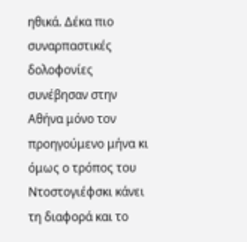ηθικά. Δέκα πιο συναρπαστικές δολοφονίες συνέβησαν στην Αθήνα μόνο τον προηγούμενο μήνα κι όμως ο τρόπος του Ντοστογιέφσκι κάνει τη διαφορά και το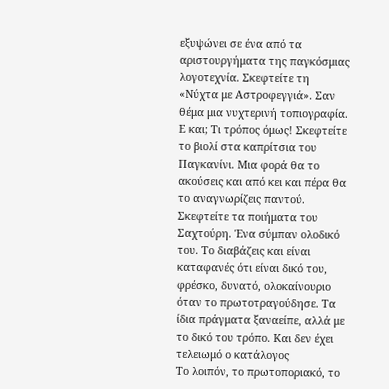εξυψώνει σε ένα από τα αριστουργήματα της παγκόσμιας λογοτεχνία. Σκεφτείτε τη «Νύχτα με Αστροφεγγιά». Σαν θέμα μια νυχτερινή τοπιογραφία. Ε και; Τι τρόπος όμως! Σκεφτείτε το βιολί στα καπρίτσια του Παγκανίνι. Μια φορά θα το ακούσεις και από κει και πέρα θα το αναγνωρίζεις παντού. Σκεφτείτε τα ποιήματα του Σαχτούρη. Ένα σύμπαν ολοδικό του. Το διαβάζεις και είναι καταφανές ότι είναι δικό του, φρέσκο, δυνατό, ολοκαίνουριο όταν το πρωτοτραγούδησε. Τα ίδια πράγματα ξαναείπε, αλλά με το δικό του τρόπο. Και δεν έχει τελειωμό ο κατάλογος
Το λοιπόν, το πρωτοποριακό, το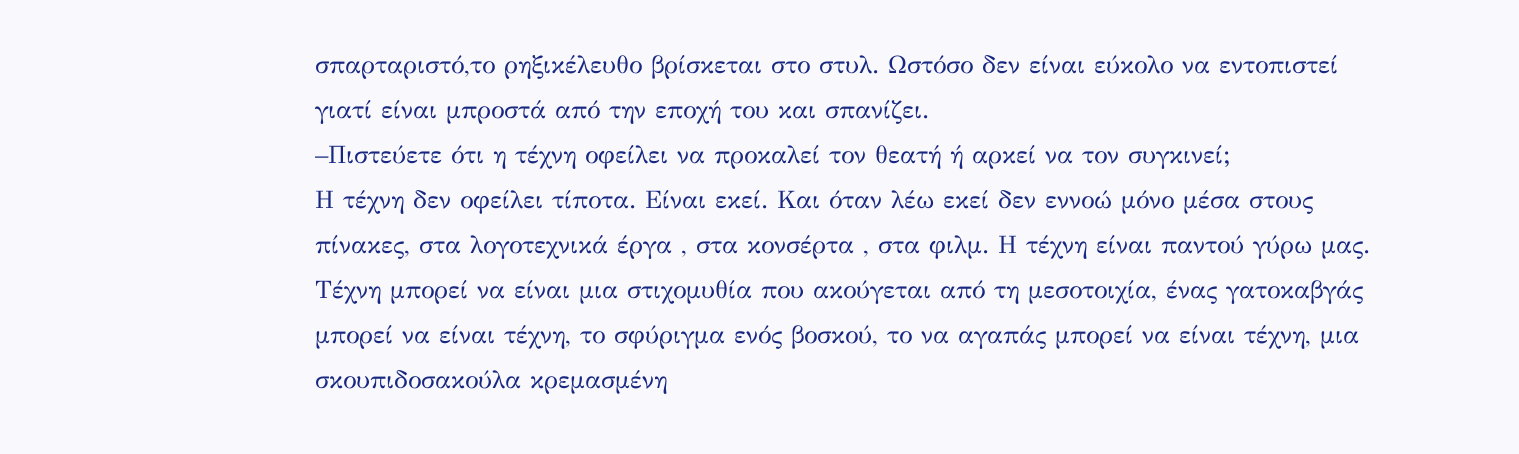σπαρταριστό,το ρηξικέλευθο βρίσκεται στο στυλ. Ωστόσο δεν είναι εύκολο να εντοπιστεί γιατί είναι μπροστά από την εποχή του και σπανίζει.
–Πιστεύετε ότι η τέχνη οφείλει να προκαλεί τον θεατή ή αρκεί να τον συγκινεί;
Η τέχνη δεν οφείλει τίποτα. Είναι εκεί. Και όταν λέω εκεί δεν εννοώ μόνο μέσα στους πίνακες, στα λογοτεχνικά έργα , στα κονσέρτα , στα φιλμ. Η τέχνη είναι παντού γύρω μας.
Τέχνη μπορεί να είναι μια στιχομυθία που ακούγεται από τη μεσοτοιχία, ένας γατοκαβγάς μπορεί να είναι τέχνη, το σφύριγμα ενός βοσκού, το να αγαπάς μπορεί να είναι τέχνη, μια σκουπιδοσακούλα κρεμασμένη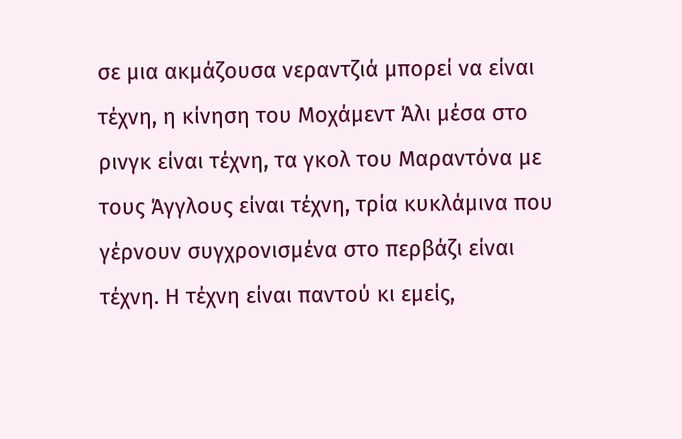σε μια ακμάζουσα νεραντζιά μπορεί να είναι τέχνη, η κίνηση του Μοχάμεντ Άλι μέσα στο ρινγκ είναι τέχνη, τα γκολ του Μαραντόνα με τους Άγγλους είναι τέχνη, τρία κυκλάμινα που γέρνουν συγχρονισμένα στο περβάζι είναι τέχνη. Η τέχνη είναι παντού κι εμείς,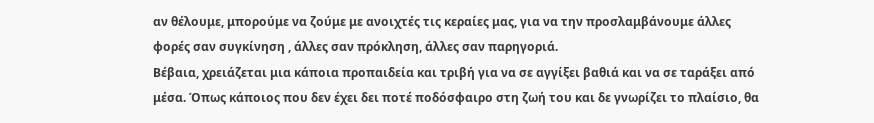αν θέλουμε, μπορούμε να ζούμε με ανοιχτές τις κεραίες μας, για να την προσλαμβάνουμε άλλες φορές σαν συγκίνηση , άλλες σαν πρόκληση, άλλες σαν παρηγοριά.
Βέβαια, χρειάζεται μια κάποια προπαιδεία και τριβή για να σε αγγίξει βαθιά και να σε ταράξει από μέσα. Όπως κάποιος που δεν έχει δει ποτέ ποδόσφαιρο στη ζωή του και δε γνωρίζει το πλαίσιο, θα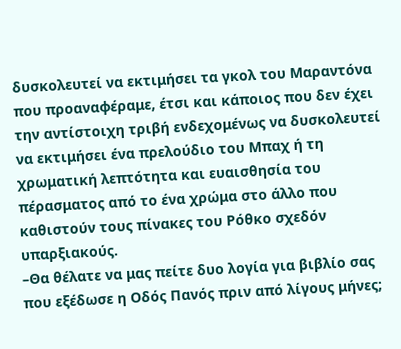δυσκολευτεί να εκτιμήσει τα γκολ του Μαραντόνα που προαναφέραμε, έτσι και κάποιος που δεν έχει την αντίστοιχη τριβή ενδεχομένως να δυσκολευτεί να εκτιμήσει ένα πρελούδιο του Μπαχ ή τη χρωματική λεπτότητα και ευαισθησία του πέρασματος από το ένα χρώμα στο άλλο που καθιστούν τους πίνακες του Ρόθκο σχεδόν υπαρξιακούς.
–Θα θέλατε να μας πείτε δυο λογία για βιβλίο σας που εξέδωσε η Οδός Πανός πριν από λίγους μήνες;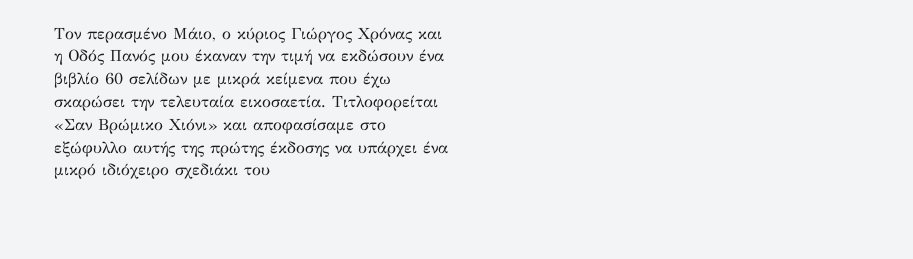Τον περασμένο Μάιο, ο κύριος Γιώργος Χρόνας και η Οδός Πανός μου έκαναν την τιμή να εκδώσουν ένα βιβλίο 60 σελίδων με μικρά κείμενα που έχω σκαρώσει την τελευταία εικοσαετία. Τιτλοφορείται «Σαν Βρώμικο Χιόνι» και αποφασίσαμε στο εξώφυλλο αυτής της πρώτης έκδοσης να υπάρχει ένα μικρό ιδιόχειρο σχεδιάκι του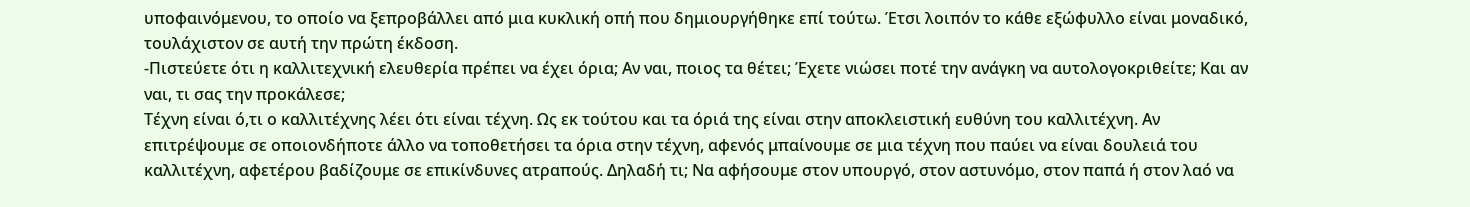υποφαινόμενου, το οποίο να ξεπροβάλλει από μια κυκλική οπή που δημιουργήθηκε επί τούτω. Έτσι λοιπόν το κάθε εξώφυλλο είναι μοναδικό, τουλάχιστον σε αυτή την πρώτη έκδοση.
-Πιστεύετε ότι η καλλιτεχνική ελευθερία πρέπει να έχει όρια; Αν ναι, ποιος τα θέτει; Έχετε νιώσει ποτέ την ανάγκη να αυτολογοκριθείτε; Και αν ναι, τι σας την προκάλεσε;
Τέχνη είναι ό,τι ο καλλιτέχνης λέει ότι είναι τέχνη. Ως εκ τούτου και τα όριά της είναι στην αποκλειστική ευθύνη του καλλιτέχνη. Αν επιτρέψουμε σε οποιονδήποτε άλλο να τοποθετήσει τα όρια στην τέχνη, αφενός μπαίνουμε σε μια τέχνη που παύει να είναι δουλειά του καλλιτέχνη, αφετέρου βαδίζουμε σε επικίνδυνες ατραπούς. Δηλαδή τι; Να αφήσουμε στον υπουργό, στον αστυνόμο, στον παπά ή στον λαό να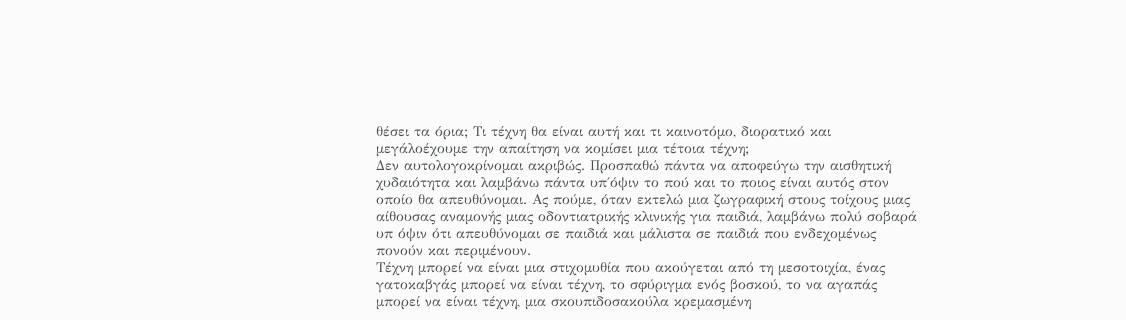θέσει τα όρια; Τι τέχνη θα είναι αυτή και τι καινοτόμο, διορατικό και μεγάλοέχουμε την απαίτηση να κομίσει μια τέτοια τέχνη;
Δεν αυτολογοκρίνομαι ακριβώς. Προσπαθώ πάντα να αποφεύγω την αισθητική χυδαιότητα και λαμβάνω πάντα υπ΄όψιν το πού και το ποιος είναι αυτός στον οποίο θα απευθύνομαι. Ας πούμε, όταν εκτελώ μια ζωγραφική στους τοίχους μιας αίθουσας αναμονής μιας οδοντιατρικής κλινικής για παιδιά, λαμβάνω πολύ σοβαρά υπ όψιν ότι απευθύνομαι σε παιδιά και μάλιστα σε παιδιά που ενδεχομένως πονούν και περιμένουν.
Τέχνη μπορεί να είναι μια στιχομυθία που ακούγεται από τη μεσοτοιχία, ένας γατοκαβγάς μπορεί να είναι τέχνη, το σφύριγμα ενός βοσκού, το να αγαπάς μπορεί να είναι τέχνη, μια σκουπιδοσακούλα κρεμασμένη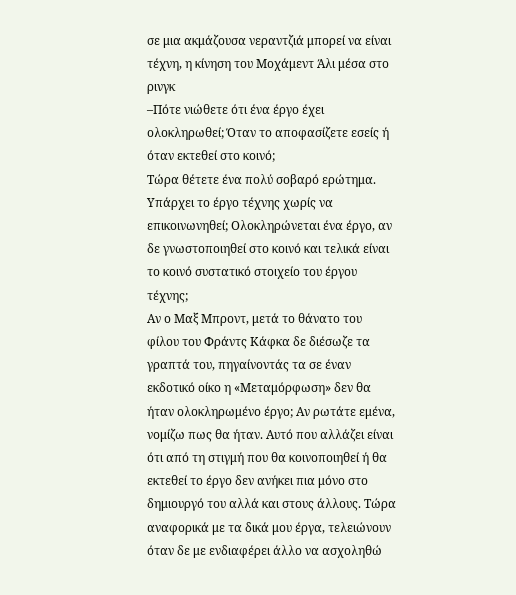σε μια ακμάζουσα νεραντζιά μπορεί να είναι τέχνη, η κίνηση του Μοχάμεντ Άλι μέσα στο ρινγκ
–Πότε νιώθετε ότι ένα έργο έχει ολοκληρωθεί; Όταν το αποφασίζετε εσείς ή όταν εκτεθεί στο κοινό;
Τώρα θέτετε ένα πολύ σοβαρό ερώτημα. Υπάρχει το έργο τέχνης χωρίς να επικοινωνηθεί; Ολοκληρώνεται ένα έργο, αν δε γνωστοποιηθεί στο κοινό και τελικά είναι το κοινό συστατικό στοιχείο του έργου τέχνης;
Αν ο Μαξ Μπροντ, μετά το θάνατο του φίλου του Φράντς Κάφκα δε διέσωζε τα γραπτά του, πηγαίνοντάς τα σε έναν εκδοτικό οίκο η «Μεταμόρφωση» δεν θα ήταν ολοκληρωμένο έργο; Αν ρωτάτε εμένα, νομίζω πως θα ήταν. Αυτό που αλλάζει είναι ότι από τη στιγμή που θα κοινοποιηθεί ή θα εκτεθεί το έργο δεν ανήκει πια μόνο στο δημιουργό του αλλά και στους άλλους. Τώρα αναφορικά με τα δικά μου έργα, τελειώνουν όταν δε με ενδιαφέρει άλλο να ασχοληθώ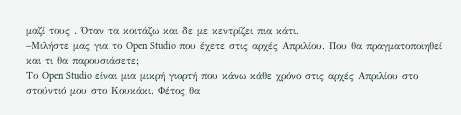μαζί τους . Όταν τα κοιτάζω και δε με κεντρίζει πια κάτι.
–Μιλήστε μας για το Open Studio που έχετε στις αρχές Απριλίου. Που θα πραγματοποιηθεί και τι θα παρουσιάσετε;
Το Open Studio είναι μια μικρή γιορτή που κάνω κάθε χρόνο στις αρχές Απριλίου στο στούντιό μου στο Κουκάκι. Φέτος θα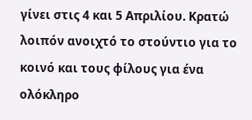γίνει στις 4 και 5 Απριλίου. Κρατώ λοιπόν ανοιχτό το στούντιο για το κοινό και τους φίλους για ένα ολόκληρο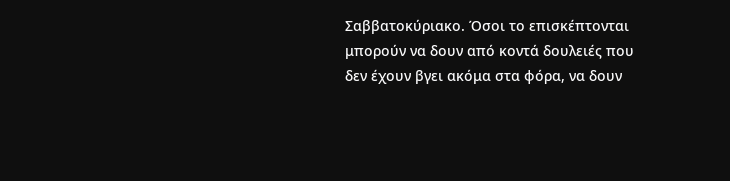Σαββατοκύριακο. Όσοι το επισκέπτονται μπορούν να δουν από κοντά δουλειές που δεν έχουν βγει ακόμα στα φόρα, να δουν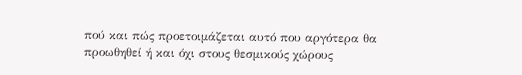πού και πώς προετοιμάζεται αυτό που αργότερα θα προωθηθεί ή και όχι στους θεσμικούς χώρους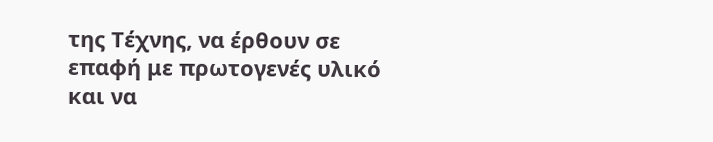της Τέχνης, να έρθουν σε επαφή με πρωτογενές υλικό και να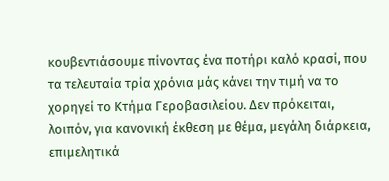κουβεντιάσουμε πίνοντας ένα ποτήρι καλό κρασί, που τα τελευταία τρία χρόνια μάς κάνει την τιμή να το χορηγεί το Κτήμα Γεροβασιλείου. Δεν πρόκειται, λοιπόν, για κανονική έκθεση με θέμα, μεγάλη διάρκεια, επιμελητικά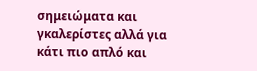σημειώματα και γκαλερίστες αλλά για κάτι πιο απλό και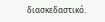διασκεδαστικό.